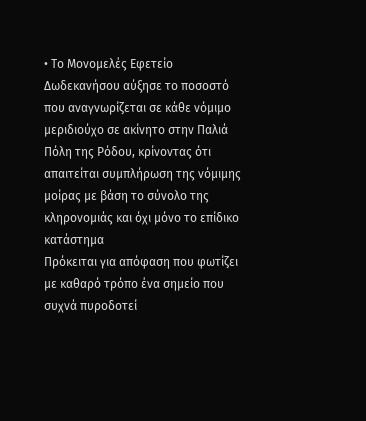• Το Μονομελές Εφετείο Δωδεκανήσου αύξησε το ποσοστό που αναγνωρίζεται σε κάθε νόμιμο μεριδιούχο σε ακίνητο στην Παλιά Πόλη της Ρόδου, κρίνοντας ότι απαιτείται συμπλήρωση της νόμιμης μοίρας με βάση το σύνολο της κληρονομιάς και όχι μόνο το επίδικο κατάστημα
Πρόκειται για απόφαση που φωτίζει με καθαρό τρόπο ένα σημείο που συχνά πυροδοτεί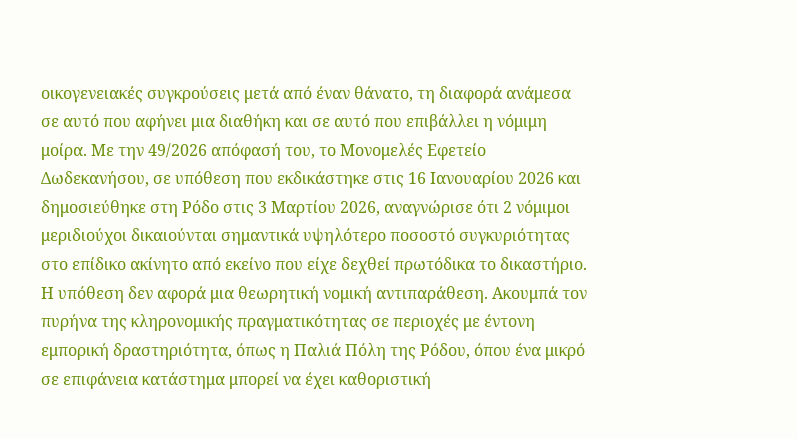οικογενειακές συγκρούσεις μετά από έναν θάνατο, τη διαφορά ανάμεσα σε αυτό που αφήνει μια διαθήκη και σε αυτό που επιβάλλει η νόμιμη μοίρα. Με την 49/2026 απόφασή του, το Μονομελές Εφετείο Δωδεκανήσου, σε υπόθεση που εκδικάστηκε στις 16 Ιανουαρίου 2026 και δημοσιεύθηκε στη Ρόδο στις 3 Μαρτίου 2026, αναγνώρισε ότι 2 νόμιμοι μεριδιούχοι δικαιούνται σημαντικά υψηλότερο ποσοστό συγκυριότητας στο επίδικο ακίνητο από εκείνο που είχε δεχθεί πρωτόδικα το δικαστήριο.
Η υπόθεση δεν αφορά μια θεωρητική νομική αντιπαράθεση. Ακουμπά τον πυρήνα της κληρονομικής πραγματικότητας σε περιοχές με έντονη εμπορική δραστηριότητα, όπως η Παλιά Πόλη της Ρόδου, όπου ένα μικρό σε επιφάνεια κατάστημα μπορεί να έχει καθοριστική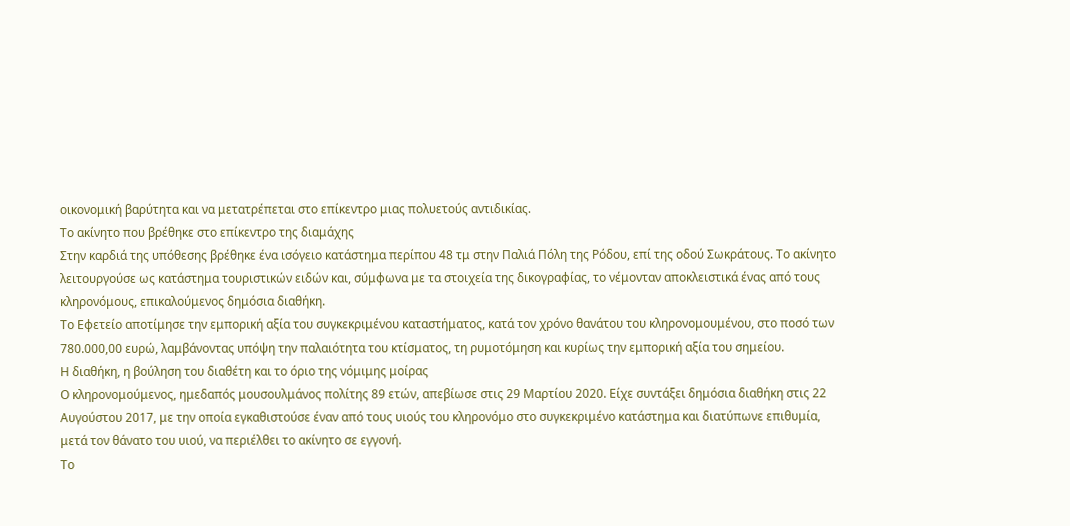οικονομική βαρύτητα και να μετατρέπεται στο επίκεντρο μιας πολυετούς αντιδικίας.
Το ακίνητο που βρέθηκε στο επίκεντρο της διαμάχης
Στην καρδιά της υπόθεσης βρέθηκε ένα ισόγειο κατάστημα περίπου 48 τμ στην Παλιά Πόλη της Ρόδου, επί της οδού Σωκράτους. Το ακίνητο λειτουργούσε ως κατάστημα τουριστικών ειδών και, σύμφωνα με τα στοιχεία της δικογραφίας, το νέμονταν αποκλειστικά ένας από τους κληρονόμους, επικαλούμενος δημόσια διαθήκη.
Το Εφετείο αποτίμησε την εμπορική αξία του συγκεκριμένου καταστήματος, κατά τον χρόνο θανάτου του κληρονομουμένου, στο ποσό των 780.000,00 ευρώ, λαμβάνοντας υπόψη την παλαιότητα του κτίσματος, τη ρυμοτόμηση και κυρίως την εμπορική αξία του σημείου.
Η διαθήκη, η βούληση του διαθέτη και το όριο της νόμιμης μοίρας
Ο κληρονομούμενος, ημεδαπός μουσουλμάνος πολίτης 89 ετών, απεβίωσε στις 29 Μαρτίου 2020. Είχε συντάξει δημόσια διαθήκη στις 22 Αυγούστου 2017, με την οποία εγκαθιστούσε έναν από τους υιούς του κληρονόμο στο συγκεκριμένο κατάστημα και διατύπωνε επιθυμία, μετά τον θάνατο του υιού, να περιέλθει το ακίνητο σε εγγονή.
Το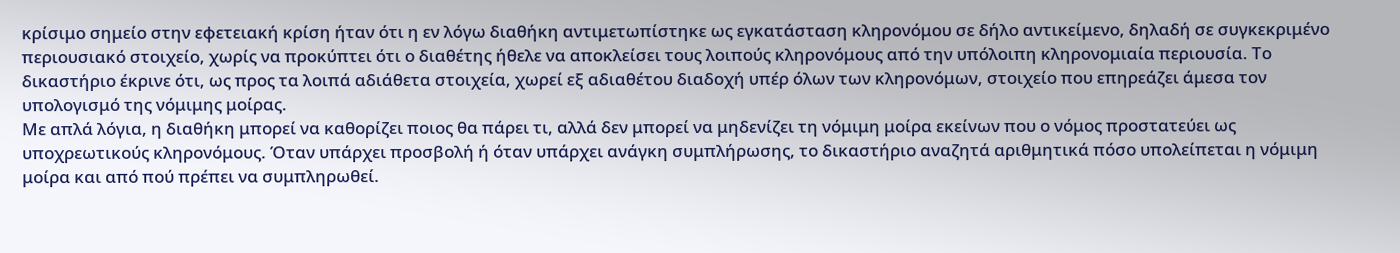κρίσιμο σημείο στην εφετειακή κρίση ήταν ότι η εν λόγω διαθήκη αντιμετωπίστηκε ως εγκατάσταση κληρονόμου σε δήλο αντικείμενο, δηλαδή σε συγκεκριμένο περιουσιακό στοιχείο, χωρίς να προκύπτει ότι ο διαθέτης ήθελε να αποκλείσει τους λοιπούς κληρονόμους από την υπόλοιπη κληρονομιαία περιουσία. Το δικαστήριο έκρινε ότι, ως προς τα λοιπά αδιάθετα στοιχεία, χωρεί εξ αδιαθέτου διαδοχή υπέρ όλων των κληρονόμων, στοιχείο που επηρεάζει άμεσα τον υπολογισμό της νόμιμης μοίρας.
Με απλά λόγια, η διαθήκη μπορεί να καθορίζει ποιος θα πάρει τι, αλλά δεν μπορεί να μηδενίζει τη νόμιμη μοίρα εκείνων που ο νόμος προστατεύει ως υποχρεωτικούς κληρονόμους. Όταν υπάρχει προσβολή ή όταν υπάρχει ανάγκη συμπλήρωσης, το δικαστήριο αναζητά αριθμητικά πόσο υπολείπεται η νόμιμη μοίρα και από πού πρέπει να συμπληρωθεί.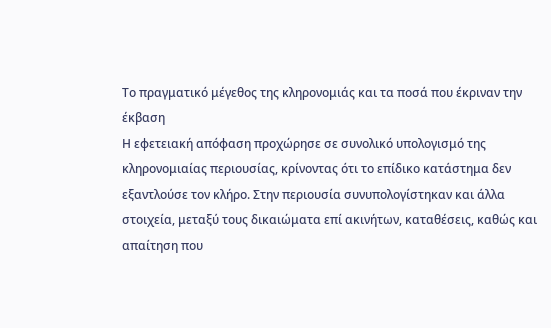Το πραγματικό μέγεθος της κληρονομιάς και τα ποσά που έκριναν την έκβαση
Η εφετειακή απόφαση προχώρησε σε συνολικό υπολογισμό της κληρονομιαίας περιουσίας, κρίνοντας ότι το επίδικο κατάστημα δεν εξαντλούσε τον κλήρο. Στην περιουσία συνυπολογίστηκαν και άλλα στοιχεία, μεταξύ τους δικαιώματα επί ακινήτων, καταθέσεις, καθώς και απαίτηση που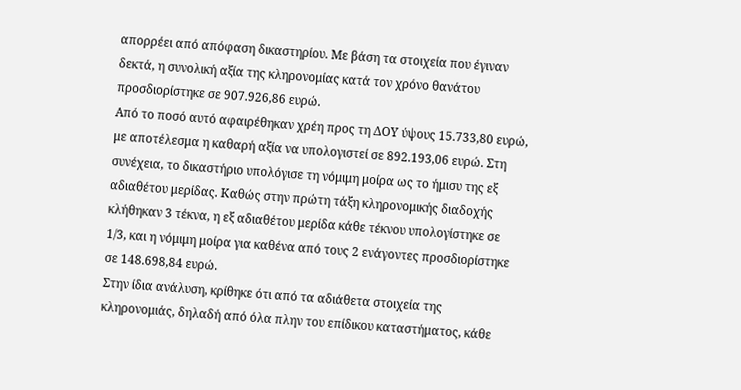απορρέει από απόφαση δικαστηρίου. Με βάση τα στοιχεία που έγιναν δεκτά, η συνολική αξία της κληρονομίας κατά τον χρόνο θανάτου προσδιορίστηκε σε 907.926,86 ευρώ.
Από το ποσό αυτό αφαιρέθηκαν χρέη προς τη ΔΟΥ ύψους 15.733,80 ευρώ, με αποτέλεσμα η καθαρή αξία να υπολογιστεί σε 892.193,06 ευρώ. Στη συνέχεια, το δικαστήριο υπολόγισε τη νόμιμη μοίρα ως το ήμισυ της εξ αδιαθέτου μερίδας. Καθώς στην πρώτη τάξη κληρονομικής διαδοχής κλήθηκαν 3 τέκνα, η εξ αδιαθέτου μερίδα κάθε τέκνου υπολογίστηκε σε 1/3, και η νόμιμη μοίρα για καθένα από τους 2 ενάγοντες προσδιορίστηκε σε 148.698,84 ευρώ.
Στην ίδια ανάλυση, κρίθηκε ότι από τα αδιάθετα στοιχεία της κληρονομιάς, δηλαδή από όλα πλην του επίδικου καταστήματος, κάθε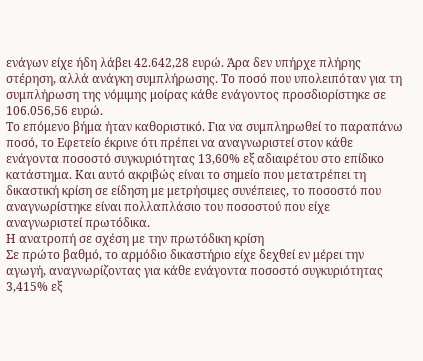ενάγων είχε ήδη λάβει 42.642,28 ευρώ. Άρα δεν υπήρχε πλήρης στέρηση, αλλά ανάγκη συμπλήρωσης. Το ποσό που υπολειπόταν για τη συμπλήρωση της νόμιμης μοίρας κάθε ενάγοντος προσδιορίστηκε σε 106.056,56 ευρώ.
Το επόμενο βήμα ήταν καθοριστικό. Για να συμπληρωθεί το παραπάνω ποσό, το Εφετείο έκρινε ότι πρέπει να αναγνωριστεί στον κάθε ενάγοντα ποσοστό συγκυριότητας 13,60% εξ αδιαιρέτου στο επίδικο κατάστημα. Και αυτό ακριβώς είναι το σημείο που μετατρέπει τη δικαστική κρίση σε είδηση με μετρήσιμες συνέπειες, το ποσοστό που αναγνωρίστηκε είναι πολλαπλάσιο του ποσοστού που είχε αναγνωριστεί πρωτόδικα.
Η ανατροπή σε σχέση με την πρωτόδικη κρίση
Σε πρώτο βαθμό, το αρμόδιο δικαστήριο είχε δεχθεί εν μέρει την αγωγή, αναγνωρίζοντας για κάθε ενάγοντα ποσοστό συγκυριότητας 3,415% εξ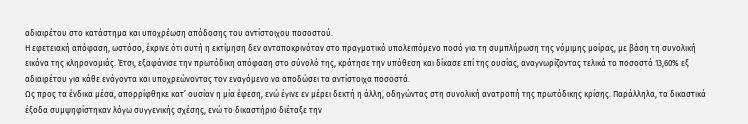αδιαιρέτου στο κατάστημα και υποχρέωση απόδοσης του αντίστοιχου ποσοστού.
Η εφετειακή απόφαση, ωστόσο, έκρινε ότι αυτή η εκτίμηση δεν ανταποκρινόταν στο πραγματικό υπολειπόμενο ποσό για τη συμπλήρωση της νόμιμης μοίρας, με βάση τη συνολική εικόνα της κληρονομιάς. Έτσι, εξαφάνισε την πρωτόδικη απόφαση στο σύνολό της, κράτησε την υπόθεση και δίκασε επί της ουσίας, αναγνωρίζοντας τελικά το ποσοστό 13,60% εξ αδιαιρέτου για κάθε ενάγοντα και υποχρεώνοντας τον εναγόμενο να αποδώσει τα αντίστοιχα ποσοστά.
Ως προς τα ένδικα μέσα, απορρίφθηκε κατ’ ουσίαν η μία έφεση, ενώ έγινε εν μέρει δεκτή η άλλη, οδηγώντας στη συνολική ανατροπή της πρωτόδικης κρίσης. Παράλληλα, τα δικαστικά έξοδα συμψηφίστηκαν λόγω συγγενικής σχέσης, ενώ το δικαστήριο διέταξε την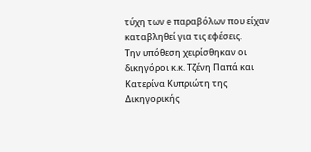τύχη των e παραβόλων που είχαν καταβληθεί για τις εφέσεις.
Την υπόθεση χειρίσθηκαν οι δικηγόροι κ.κ. Τζένη Παπά και Κατερίνα Κυπριώτη της Δικηγορικής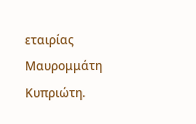εταιρίας Μαυρομμάτη Κυπριώτη.